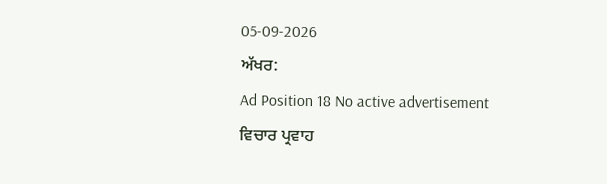05-09-2026
ਅੱਖਰ:
Ad Position 18 No active advertisement
ਵਿਚਾਰ ਪ੍ਰਵਾਹ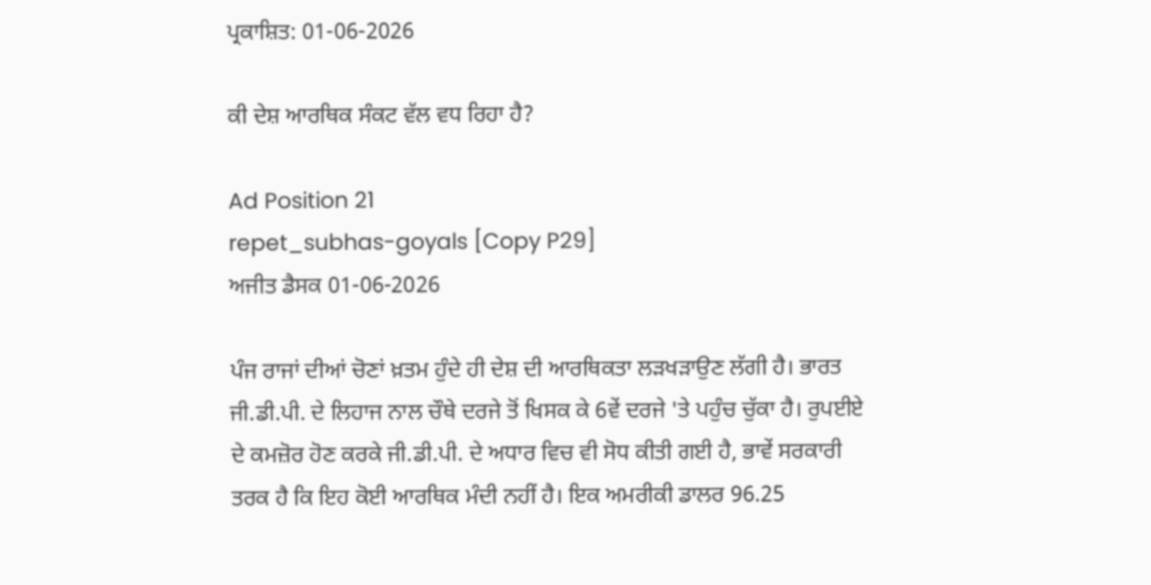ਪ੍ਰਕਾਸ਼ਿਤ: 01-06-2026

ਕੀ ਦੇਸ਼ ਆਰਥਿਕ ਸੰਕਟ ਵੱਲ ਵਧ ਰਿਹਾ ਹੈ?

Ad Position 21
repet_subhas-goyals [Copy P29]
ਅਜੀਤ ਡੈਸਕ 01-06-2026

ਪੰਜ ਰਾਜਾਂ ਦੀਆਂ ਚੋਣਾਂ ਖ਼ਤਮ ਹੁੰਦੇ ਹੀ ਦੇਸ਼ ਦੀ ਆਰਥਿਕਤਾ ਲੜਖੜਾਉਣ ਲੱਗੀ ਹੈ। ਭਾਰਤ ਜੀ.ਡੀ.ਪੀ. ਦੇ ਲਿਹਾਜ ਨਾਲ ਚੌਥੇ ਦਰਜੇ ਤੋਂ ਖਿਸਕ ਕੇ 6ਵੇਂ ਦਰਜੇ 'ਤੇ ਪਹੁੰਚ ਚੁੱਕਾ ਹੈ। ਰੁਪਈਏ ਦੇ ਕਮਜ਼ੋਰ ਹੋਣ ਕਰਕੇ ਜੀ.ਡੀ.ਪੀ. ਦੇ ਅਧਾਰ ਵਿਚ ਵੀ ਸੋਧ ਕੀਤੀ ਗਈ ਹੈ, ਭਾਵੇਂ ਸਰਕਾਰੀ ਤਰਕ ਹੈ ਕਿ ਇਹ ਕੋਈ ਆਰਥਿਕ ਮੰਦੀ ਨਹੀਂ ਹੈ। ਇਕ ਅਮਰੀਕੀ ਡਾਲਰ 96.25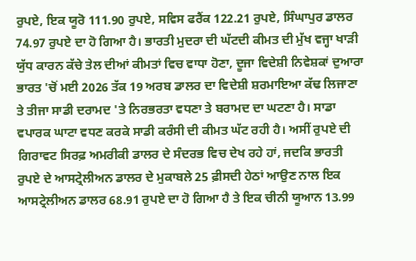ਰੁਪਏ, ਇਕ ਯੂਰੋ 111.90 ਰੁਪਏ, ਸਵਿਸ ਫਰੈਂਕ 122.21 ਰੁਪਏ, ਸਿੰਘਾਪੁਰ ਡਾਲਰ 74.97 ਰੁਪਏ ਦਾ ਹੋ ਗਿਆ ਹੈ। ਭਾਰਤੀ ਮੁਦਰਾ ਦੀ ਘੱਟਦੀ ਕੀਮਤ ਦੀ ਮੁੱਖ ਵਜ੍ਹਾ ਖਾੜੀ ਯੁੱਧ ਕਾਰਨ ਕੱਚੇ ਤੇਲ ਦੀਆਂ ਕੀਮਤਾਂ ਵਿਚ ਵਾਧਾ ਹੋਣਾ, ਦੂਜਾ ਵਿਦੇਸ਼ੀ ਨਿਵੇਸ਼ਕਾਂ ਦੁਆਰਾ ਭਾਰਤ 'ਚੋਂ ਮਈ 2026 ਤੱਕ 19 ਅਰਬ ਡਾਲਰ ਦਾ ਵਿਦੇਸ਼ੀ ਸ਼ਰਮਾਇਆ ਕੱਢ ਲਿਜਾਣਾ ਤੇ ਤੀਜਾ ਸਾਡੀ ਦਰਾਮਦ 'ਤੇ ਨਿਰਭਰਤਾ ਵਧਣਾ ਤੇ ਬਰਾਮਦ ਦਾ ਘਟਣਾ ਹੈ। ਸਾਡਾ ਵਪਾਰਕ ਘਾਟਾ ਵਧਣ ਕਰਕੇ ਸਾਡੀ ਕਰੰਸੀ ਦੀ ਕੀਮਤ ਘੱਟ ਰਹੀ ਹੈ। ਅਸੀਂ ਰੁਪਏ ਦੀ ਗਿਰਾਵਟ ਸਿਰਫ਼ ਅਮਰੀਕੀ ਡਾਲਰ ਦੇ ਸੰਦਰਭ ਵਿਚ ਦੇਖ ਰਹੇ ਹਾਂ, ਜਦਕਿ ਭਾਰਤੀ ਰੁਪਏ ਦੇ ਆਸਟ੍ਰੇਲੀਅਨ ਡਾਲਰ ਦੇ ਮੁਕਾਬਲੇ 25 ਫ਼ੀਸਦੀ ਹੇਠਾਂ ਆਉਣ ਨਾਲ ਇਕ ਆਸਟ੍ਰੇਲੀਅਨ ਡਾਲਰ 68.91 ਰੁਪਏ ਦਾ ਹੋ ਗਿਆ ਹੈ ਤੇ ਇਕ ਚੀਨੀ ਯੂਆਨ 13.99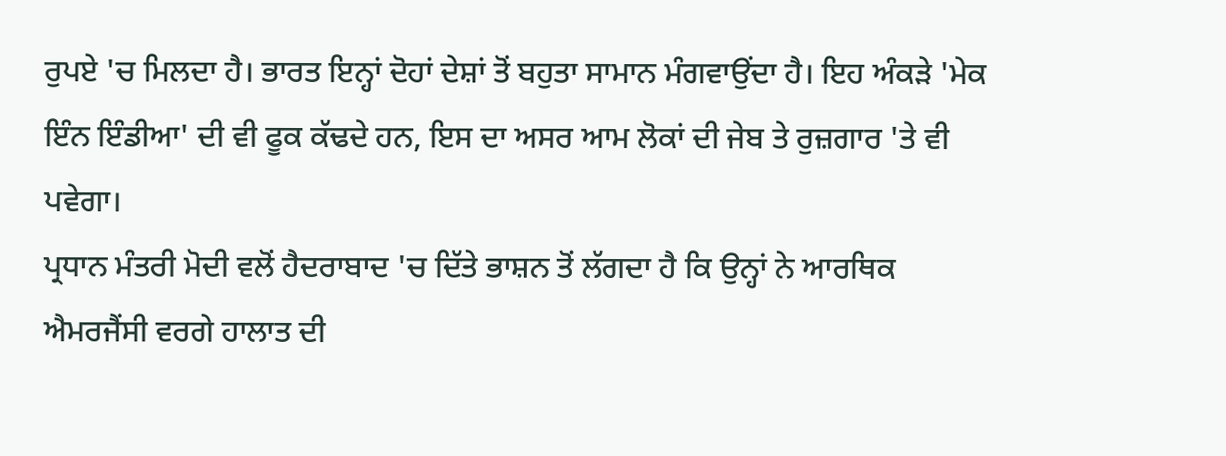ਰੁਪਏ 'ਚ ਮਿਲਦਾ ਹੈ। ਭਾਰਤ ਇਨ੍ਹਾਂ ਦੋਹਾਂ ਦੇਸ਼ਾਂ ਤੋਂ ਬਹੁਤਾ ਸਾਮਾਨ ਮੰਗਵਾਉਂਦਾ ਹੈ। ਇਹ ਅੰਕੜੇ 'ਮੇਕ ਇੰਨ ਇੰਡੀਆ' ਦੀ ਵੀ ਫੂਕ ਕੱਢਦੇ ਹਨ, ਇਸ ਦਾ ਅਸਰ ਆਮ ਲੋਕਾਂ ਦੀ ਜੇਬ ਤੇ ਰੁਜ਼ਗਾਰ 'ਤੇ ਵੀ ਪਵੇਗਾ।
ਪ੍ਰਧਾਨ ਮੰਤਰੀ ਮੋਦੀ ਵਲੋਂ ਹੈਦਰਾਬਾਦ 'ਚ ਦਿੱਤੇ ਭਾਸ਼ਨ ਤੋਂ ਲੱਗਦਾ ਹੈ ਕਿ ਉਨ੍ਹਾਂ ਨੇ ਆਰਥਿਕ ਐਮਰਜੈਂਸੀ ਵਰਗੇ ਹਾਲਾਤ ਦੀ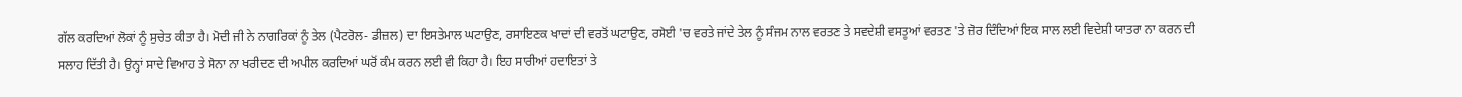ਗੱਲ ਕਰਦਿਆਂ ਲੋਕਾਂ ਨੂੰ ਸੁਚੇਤ ਕੀਤਾ ਹੈ। ਮੋਦੀ ਜੀ ਨੇ ਨਾਗਰਿਕਾਂ ਨੂੰ ਤੇਲ (ਪੈਟਰੋਲ- ਡੀਜ਼ਲ) ਦਾ ਇਸਤੇਮਾਲ ਘਟਾਉਣ, ਰਸਾਇਣਕ ਖਾਦਾਂ ਦੀ ਵਰਤੋਂ ਘਟਾਉਣ, ਰਸੋਈ 'ਚ ਵਰਤੇ ਜਾਂਦੇ ਤੇਲ ਨੂੰ ਸੰਜਮ ਨਾਲ ਵਰਤਣ ਤੇ ਸਵਦੇਸ਼ੀ ਵਸਤੂਆਂ ਵਰਤਣ 'ਤੇ ਜ਼ੋਰ ਦਿੰਦਿਆਂ ਇਕ ਸਾਲ ਲਈ ਵਿਦੇਸ਼ੀ ਯਾਤਰਾ ਨਾ ਕਰਨ ਦੀ ਸਲਾਹ ਦਿੱਤੀ ਹੈ। ਉਨ੍ਹਾਂ ਸਾਦੇ ਵਿਆਹ ਤੇ ਸੋਨਾ ਨਾ ਖਰੀਦਣ ਦੀ ਅਪੀਲ ਕਰਦਿਆਂ ਘਰੋਂ ਕੰਮ ਕਰਨ ਲਈ ਵੀ ਕਿਹਾ ਹੈ। ਇਹ ਸਾਰੀਆਂ ਹਦਾਇਤਾਂ ਤੇ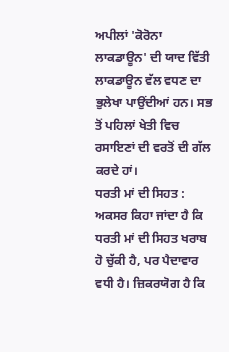ਅਪੀਲਾਂ 'ਕੋਰੋਨਾ ਲਾਕਡਾਊਨ' ਦੀ ਯਾਦ ਵਿੱਤੀ ਲਾਕਡਾਊਨ ਵੱਲ ਵਧਣ ਦਾ ਭੁਲੇਖਾ ਪਾਉਂਦੀਆਂ ਹਨ। ਸਭ ਤੋਂ ਪਹਿਲਾਂ ਖੇਤੀ ਵਿਚ ਰਸਾਇਣਾਂ ਦੀ ਵਰਤੋਂ ਦੀ ਗੱਲ ਕਰਦੇ ਹਾਂ।
ਧਰਤੀ ਮਾਂ ਦੀ ਸਿਹਤ : ਅਕਸਰ ਕਿਹਾ ਜਾਂਦਾ ਹੈ ਕਿ ਧਰਤੀ ਮਾਂ ਦੀ ਸਿਹਤ ਖਰਾਬ ਹੋ ਚੁੱਕੀ ਹੈ, ਪਰ ਪੈਦਾਵਾਰ ਵਧੀ ਹੈ। ਜ਼ਿਕਰਯੋਗ ਹੈ ਕਿ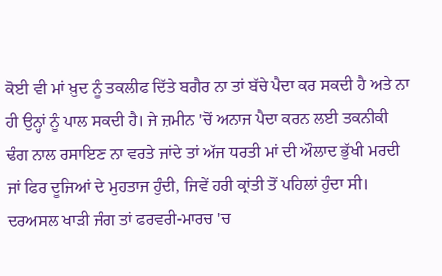ਕੋਈ ਵੀ ਮਾਂ ਖ਼ੁਦ ਨੂੰ ਤਕਲੀਫ ਦਿੱਤੇ ਬਗੈਰ ਨਾ ਤਾਂ ਬੱਚੇ ਪੈਦਾ ਕਰ ਸਕਦੀ ਹੈ ਅਤੇ ਨਾ ਹੀ ਉਨ੍ਹਾਂ ਨੂੰ ਪਾਲ ਸਕਦੀ ਹੈ। ਜੇ ਜ਼ਮੀਨ 'ਚੋਂ ਅਨਾਜ ਪੈਦਾ ਕਰਨ ਲਈ ਤਕਨੀਕੀ ਢੰਗ ਨਾਲ ਰਸਾਇਣ ਨਾ ਵਰਤੇ ਜਾਂਦੇ ਤਾਂ ਅੱਜ ਧਰਤੀ ਮਾਂ ਦੀ ਔਲਾਦ ਭੁੱਖੀ ਮਰਦੀ ਜਾਂ ਫਿਰ ਦੂਜਿਆਂ ਦੇ ਮੁਹਤਾਜ ਹੁੰਦੀ, ਜਿਵੇਂ ਹਰੀ ਕ੍ਰਾਂਤੀ ਤੋਂ ਪਹਿਲਾਂ ਹੁੰਦਾ ਸੀ। ਦਰਅਸਲ ਖਾੜੀ ਜੰਗ ਤਾਂ ਫਰਵਰੀ-ਮਾਰਚ 'ਚ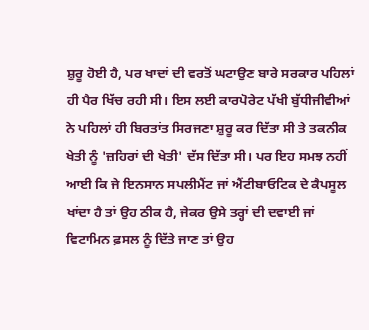ਸ਼ੁਰੂ ਹੋਈ ਹੈ, ਪਰ ਖਾਦਾਂ ਦੀ ਵਰਤੋਂ ਘਟਾਉਣ ਬਾਰੇ ਸਰਕਾਰ ਪਹਿਲਾਂ ਹੀ ਪੈਰ ਖਿੱਚ ਰਹੀ ਸੀ। ਇਸ ਲਈ ਕਾਰਪੋਰੇਟ ਪੱਖੀ ਬੁੱਧੀਜੀਵੀਆਂ ਨੇ ਪਹਿਲਾਂ ਹੀ ਬਿਰਤਾਂਤ ਸਿਰਜਣਾ ਸ਼ੁਰੂ ਕਰ ਦਿੱਤਾ ਸੀ ਤੇ ਤਕਨੀਕ ਖੇਤੀ ਨੂੰ 'ਜ਼ਹਿਰਾਂ ਦੀ ਖੇਤੀ' ਦੱਸ ਦਿੱਤਾ ਸੀ। ਪਰ ਇਹ ਸਮਝ ਨਹੀਂ ਆਈ ਕਿ ਜੇ ਇਨਸਾਨ ਸਪਲੀਮੈਂਟ ਜਾਂ ਐਂਟੀਬਾਓਟਿਕ ਦੇ ਕੈਪਸੂਲ ਖਾਂਦਾ ਹੈ ਤਾਂ ਉਹ ਠੀਕ ਹੈ, ਜੇਕਰ ਉਸੇ ਤਰ੍ਹਾਂ ਦੀ ਦਵਾਈ ਜਾਂ ਵਿਟਾਮਿਨ ਫ਼ਸਲ ਨੂੰ ਦਿੱਤੇ ਜਾਣ ਤਾਂ ਉਹ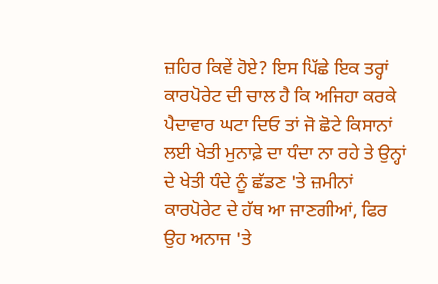ਜ਼ਹਿਰ ਕਿਵੇਂ ਹੋਏ? ਇਸ ਪਿੱਛੇ ਇਕ ਤਰ੍ਹਾਂ ਕਾਰਪੋਰੇਟ ਦੀ ਚਾਲ ਹੈ ਕਿ ਅਜਿਹਾ ਕਰਕੇ ਪੈਦਾਵਾਰ ਘਟਾ ਦਿਓ ਤਾਂ ਜੋ ਛੋਟੇ ਕਿਸਾਨਾਂ ਲਈ ਖੇਤੀ ਮੁਨਾਫ਼ੇ ਦਾ ਧੰਦਾ ਨਾ ਰਹੇ ਤੇ ਉਨ੍ਹਾਂ ਦੇ ਖੇਤੀ ਧੰਦੇ ਨੂੰ ਛੱਡਣ 'ਤੇ ਜ਼ਮੀਨਾਂ ਕਾਰਪੋਰੇਟ ਦੇ ਹੱਥ ਆ ਜਾਣਗੀਆਂ, ਫਿਰ ਉਹ ਅਨਾਜ 'ਤੇ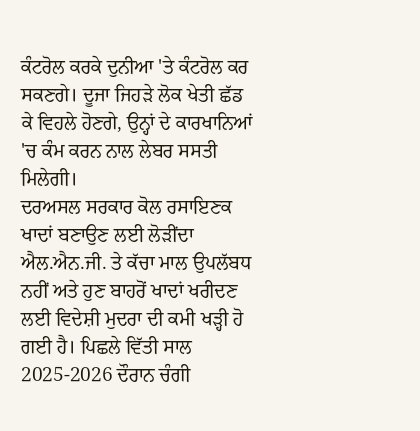ਕੰਟਰੋਲ ਕਰਕੇ ਦੁਨੀਆ 'ਤੇ ਕੰਟਰੋਲ ਕਰ ਸਕਣਗੇ। ਦੂਜਾ ਜਿਹੜੇ ਲੋਕ ਖੇਤੀ ਛੱਡ ਕੇ ਵਿਹਲੇ ਹੋਣਗੇ, ਉਨ੍ਹਾਂ ਦੇ ਕਾਰਖਾਨਿਆਂ 'ਚ ਕੰਮ ਕਰਨ ਨਾਲ ਲੇਬਰ ਸਸਤੀ ਮਿਲੇਗੀ।
ਦਰਅਸਲ ਸਰਕਾਰ ਕੋਲ ਰਸਾਇਣਕ ਖਾਦਾਂ ਬਣਾਉਣ ਲਈ ਲੋੜੀਂਦਾ ਐਲ.ਐਨ.ਜੀ. ਤੇ ਕੱਚਾ ਮਾਲ ਉਪਲੱਬਧ ਨਹੀਂ ਅਤੇ ਹੁਣ ਬਾਹਰੋਂ ਖਾਦਾਂ ਖਰੀਦਣ ਲਈ ਵਿਦੇਸ਼ੀ ਮੁਦਰਾ ਦੀ ਕਮੀ ਖੜ੍ਹੀ ਹੋ ਗਈ ਹੈ। ਪਿਛਲੇ ਵਿੱਤੀ ਸਾਲ 2025-2026 ਦੌਰਾਨ ਚੰਗੀ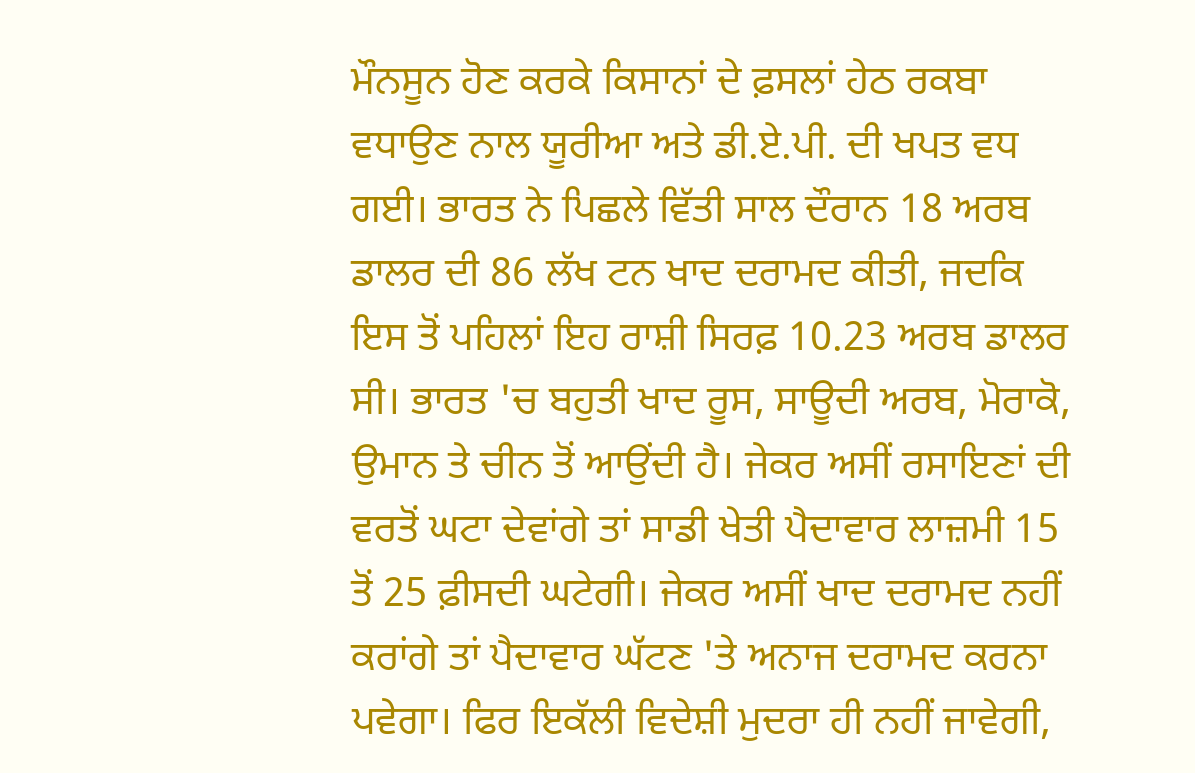ਮੌਨਸੂਨ ਹੋਣ ਕਰਕੇ ਕਿਸਾਨਾਂ ਦੇ ਫ਼ਸਲਾਂ ਹੇਠ ਰਕਬਾ ਵਧਾਉਣ ਨਾਲ ਯੂਰੀਆ ਅਤੇ ਡੀ.ਏ.ਪੀ. ਦੀ ਖਪਤ ਵਧ ਗਈ। ਭਾਰਤ ਨੇ ਪਿਛਲੇ ਵਿੱਤੀ ਸਾਲ ਦੌਰਾਨ 18 ਅਰਬ ਡਾਲਰ ਦੀ 86 ਲੱਖ ਟਨ ਖਾਦ ਦਰਾਮਦ ਕੀਤੀ, ਜਦਕਿ ਇਸ ਤੋਂ ਪਹਿਲਾਂ ਇਹ ਰਾਸ਼ੀ ਸਿਰਫ਼ 10.23 ਅਰਬ ਡਾਲਰ ਸੀ। ਭਾਰਤ 'ਚ ਬਹੁਤੀ ਖਾਦ ਰੂਸ, ਸਾਊਦੀ ਅਰਬ, ਮੋਰਾਕੋ, ਉਮਾਨ ਤੇ ਚੀਨ ਤੋਂ ਆਉਂਦੀ ਹੈ। ਜੇਕਰ ਅਸੀਂ ਰਸਾਇਣਾਂ ਦੀ ਵਰਤੋਂ ਘਟਾ ਦੇਵਾਂਗੇ ਤਾਂ ਸਾਡੀ ਖੇਤੀ ਪੈਦਾਵਾਰ ਲਾਜ਼ਮੀ 15 ਤੋਂ 25 ਫ਼ੀਸਦੀ ਘਟੇਗੀ। ਜੇਕਰ ਅਸੀਂ ਖਾਦ ਦਰਾਮਦ ਨਹੀਂ ਕਰਾਂਗੇ ਤਾਂ ਪੈਦਾਵਾਰ ਘੱਟਣ 'ਤੇ ਅਨਾਜ ਦਰਾਮਦ ਕਰਨਾ ਪਵੇਗਾ। ਫਿਰ ਇਕੱਲੀ ਵਿਦੇਸ਼ੀ ਮੁਦਰਾ ਹੀ ਨਹੀਂ ਜਾਵੇਗੀ,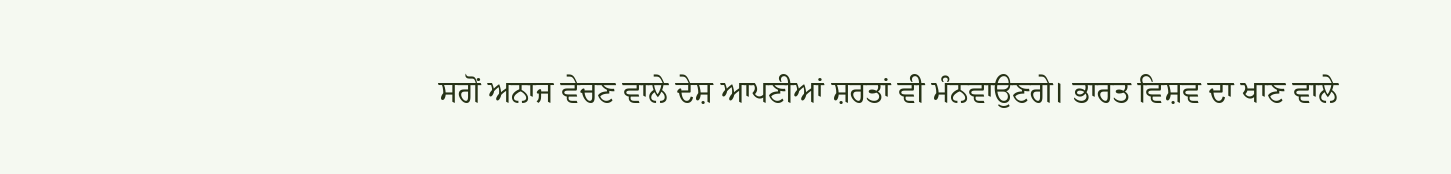ਸਗੋਂ ਅਨਾਜ ਵੇਚਣ ਵਾਲੇ ਦੇਸ਼ ਆਪਣੀਆਂ ਸ਼ਰਤਾਂ ਵੀ ਮੰਨਵਾਉਣਗੇ। ਭਾਰਤ ਵਿਸ਼ਵ ਦਾ ਖਾਣ ਵਾਲੇ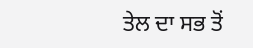ਤੇਲ ਦਾ ਸਭ ਤੋਂ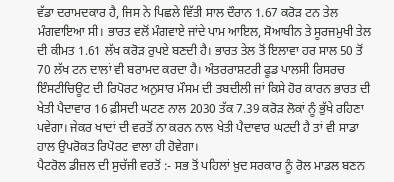ਵੱਡਾ ਦਰਾਮਦਕਾਰ ਹੈ, ਜਿਸ ਨੇ ਪਿਛਲੇ ਵਿੱਤੀ ਸਾਲ ਦੌਰਾਨ 1.67 ਕਰੋੜ ਟਨ ਤੇਲ ਮੰਗਵਾਇਆ ਸੀ। ਭਾਰਤ ਵਲੋਂ ਮੰਗਵਾਏ ਜਾਂਦੇ ਪਾਮ ਆਇਲ, ਸੋਆਬੀਨ ਤੇ ਸੂਰਜਮੁਖੀ ਤੇਲ ਦੀ ਕੀਮਤ 1.61 ਲੱਖ ਕਰੋੜ ਰੁਪਏ ਬਣਦੀ ਹੈ। ਭਾਰਤ ਤੇਲ ਤੋਂ ਇਲਾਵਾ ਹਰ ਸਾਲ 50 ਤੋਂ 70 ਲੱਖ ਟਨ ਦਾਲਾਂ ਵੀ ਬਰਾਮਦ ਕਰਦਾ ਹੈ। ਅੰਤਰਰਾਸ਼ਟਰੀ ਫੂਡ ਪਾਲਸੀ ਰਿਸਰਚ ਇੰਸਟੀਚਿਊਟ ਦੀ ਰਿਪੋਰਟ ਅਨੁਸਾਰ ਮੌਸਮ ਦੀ ਤਬਦੀਲੀ ਜਾਂ ਕਿਸੇ ਹੋਰ ਕਾਰਨ ਭਾਰਤ ਦੀ ਖੇਤੀ ਪੈਦਾਵਾਰ 16 ਫ਼ੀਸਦੀ ਘਟਣ ਨਾਲ 2030 ਤੱਕ 7.39 ਕਰੋੜ ਲੋਕਾਂ ਨੂੰ ਭੁੱਖੇ ਰਹਿਣਾ ਪਵੇਗਾ। ਜੇਕਰ ਖਾਦਾਂ ਦੀ ਵਰਤੋਂ ਨਾ ਕਰਨ ਨਾਲ ਖੇਤੀ ਪੈਦਾਵਾਰ ਘਟਦੀ ਹੈ ਤਾਂ ਵੀ ਸਾਡਾ ਹਾਲ ਉਪਰੋਕਤ ਰਿਪੋਰਟ ਵਾਲਾ ਹੀ ਹੋਵੇਗਾ।
ਪੈਟਰੋਲ ਡੀਜ਼ਲ ਦੀ ਸੁਚੱਜੀ ਵਰਤੋਂ :- ਸਭ ਤੋਂ ਪਹਿਲਾਂ ਖ਼ੁਦ ਸਰਕਾਰ ਨੂੰ ਰੋਲ ਮਾਡਲ ਬਣਨ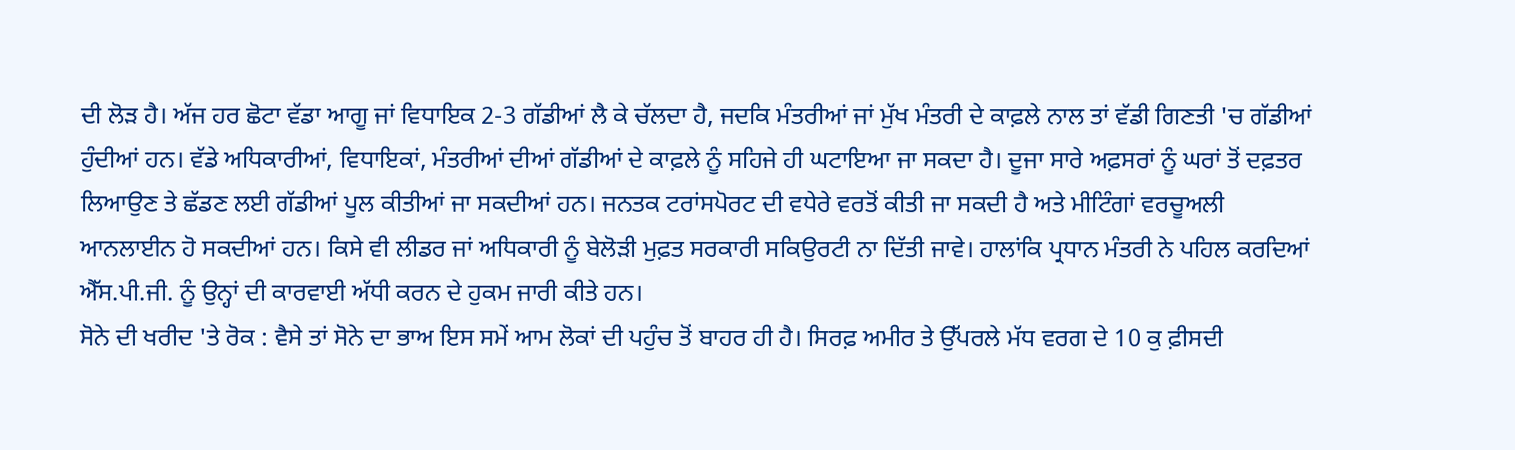ਦੀ ਲੋੜ ਹੈ। ਅੱਜ ਹਰ ਛੋਟਾ ਵੱਡਾ ਆਗੂ ਜਾਂ ਵਿਧਾਇਕ 2-3 ਗੱਡੀਆਂ ਲੈ ਕੇ ਚੱਲਦਾ ਹੈ, ਜਦਕਿ ਮੰਤਰੀਆਂ ਜਾਂ ਮੁੱਖ ਮੰਤਰੀ ਦੇ ਕਾਫ਼ਲੇ ਨਾਲ ਤਾਂ ਵੱਡੀ ਗਿਣਤੀ 'ਚ ਗੱਡੀਆਂ ਹੁੰਦੀਆਂ ਹਨ। ਵੱਡੇ ਅਧਿਕਾਰੀਆਂ, ਵਿਧਾਇਕਾਂ, ਮੰਤਰੀਆਂ ਦੀਆਂ ਗੱਡੀਆਂ ਦੇ ਕਾਫ਼ਲੇ ਨੂੰ ਸਹਿਜੇ ਹੀ ਘਟਾਇਆ ਜਾ ਸਕਦਾ ਹੈ। ਦੂਜਾ ਸਾਰੇ ਅਫ਼ਸਰਾਂ ਨੂੰ ਘਰਾਂ ਤੋਂ ਦਫ਼ਤਰ ਲਿਆਉਣ ਤੇ ਛੱਡਣ ਲਈ ਗੱਡੀਆਂ ਪੂਲ ਕੀਤੀਆਂ ਜਾ ਸਕਦੀਆਂ ਹਨ। ਜਨਤਕ ਟਰਾਂਸਪੋਰਟ ਦੀ ਵਧੇਰੇ ਵਰਤੋਂ ਕੀਤੀ ਜਾ ਸਕਦੀ ਹੈ ਅਤੇ ਮੀਟਿੰਗਾਂ ਵਰਚੂਅਲੀ ਆਨਲਾਈਨ ਹੋ ਸਕਦੀਆਂ ਹਨ। ਕਿਸੇ ਵੀ ਲੀਡਰ ਜਾਂ ਅਧਿਕਾਰੀ ਨੂੰ ਬੇਲੋੜੀ ਮੁਫ਼ਤ ਸਰਕਾਰੀ ਸਕਿਉਰਟੀ ਨਾ ਦਿੱਤੀ ਜਾਵੇ। ਹਾਲਾਂਕਿ ਪ੍ਰਧਾਨ ਮੰਤਰੀ ਨੇ ਪਹਿਲ ਕਰਦਿਆਂ ਐੱਸ.ਪੀ.ਜੀ. ਨੂੰ ਉਨ੍ਹਾਂ ਦੀ ਕਾਰਵਾਈ ਅੱਧੀ ਕਰਨ ਦੇ ਹੁਕਮ ਜਾਰੀ ਕੀਤੇ ਹਨ।
ਸੋਨੇ ਦੀ ਖਰੀਦ 'ਤੇ ਰੋਕ : ਵੈਸੇ ਤਾਂ ਸੋਨੇ ਦਾ ਭਾਅ ਇਸ ਸਮੇਂ ਆਮ ਲੋਕਾਂ ਦੀ ਪਹੁੰਚ ਤੋਂ ਬਾਹਰ ਹੀ ਹੈ। ਸਿਰਫ਼ ਅਮੀਰ ਤੇ ਉੱਪਰਲੇ ਮੱਧ ਵਰਗ ਦੇ 10 ਕੁ ਫ਼ੀਸਦੀ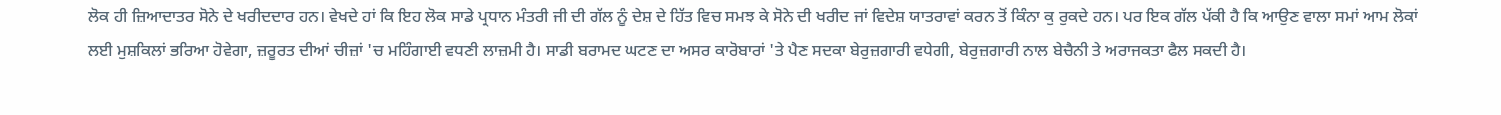ਲੋਕ ਹੀ ਜ਼ਿਆਦਾਤਰ ਸੋਨੇ ਦੇ ਖਰੀਦਦਾਰ ਹਨ। ਵੇਖਦੇ ਹਾਂ ਕਿ ਇਹ ਲੋਕ ਸਾਡੇ ਪ੍ਰਧਾਨ ਮੰਤਰੀ ਜੀ ਦੀ ਗੱਲ ਨੂੰ ਦੇਸ਼ ਦੇ ਹਿੱਤ ਵਿਚ ਸਮਝ ਕੇ ਸੋਨੇ ਦੀ ਖਰੀਦ ਜਾਂ ਵਿਦੇਸ਼ ਯਾਤਰਾਵਾਂ ਕਰਨ ਤੋਂ ਕਿੰਨਾ ਕੁ ਰੁਕਦੇ ਹਨ। ਪਰ ਇਕ ਗੱਲ ਪੱਕੀ ਹੈ ਕਿ ਆਉਣ ਵਾਲਾ ਸਮਾਂ ਆਮ ਲੋਕਾਂ ਲਈ ਮੁਸ਼ਕਿਲਾਂ ਭਰਿਆ ਹੋਵੇਗਾ, ਜ਼ਰੂਰਤ ਦੀਆਂ ਚੀਜ਼ਾਂ 'ਚ ਮਹਿੰਗਾਈ ਵਧਣੀ ਲਾਜ਼ਮੀ ਹੈ। ਸਾਡੀ ਬਰਾਮਦ ਘਟਣ ਦਾ ਅਸਰ ਕਾਰੋਬਾਰਾਂ 'ਤੇ ਪੈਣ ਸਦਕਾ ਬੇਰੁਜ਼ਗਾਰੀ ਵਧੇਗੀ, ਬੇਰੁਜ਼ਗਾਰੀ ਨਾਲ ਬੇਚੈਨੀ ਤੇ ਅਰਾਜਕਤਾ ਫੈਲ ਸਕਦੀ ਹੈ।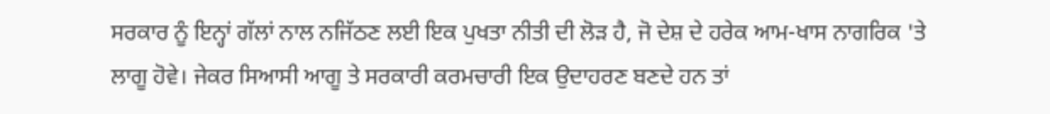ਸਰਕਾਰ ਨੂੰ ਇਨ੍ਹਾਂ ਗੱਲਾਂ ਨਾਲ ਨਜਿੱਠਣ ਲਈ ਇਕ ਪੁਖਤਾ ਨੀਤੀ ਦੀ ਲੋੜ ਹੈ, ਜੋ ਦੇਸ਼ ਦੇ ਹਰੇਕ ਆਮ-ਖਾਸ ਨਾਗਰਿਕ 'ਤੇ ਲਾਗੂ ਹੋਵੇ। ਜੇਕਰ ਸਿਆਸੀ ਆਗੂ ਤੇ ਸਰਕਾਰੀ ਕਰਮਚਾਰੀ ਇਕ ਉਦਾਹਰਣ ਬਣਦੇ ਹਨ ਤਾਂ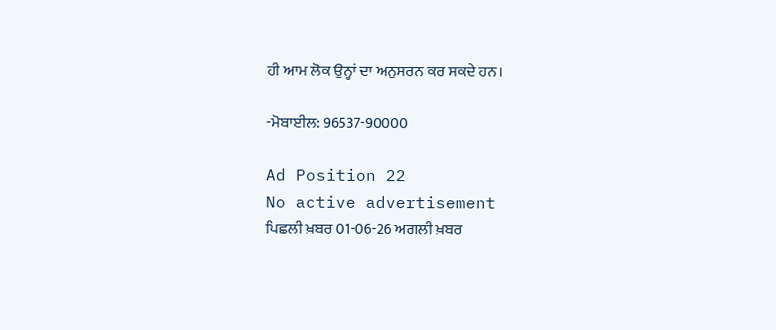ਹੀ ਆਮ ਲੋਕ ਉਨ੍ਹਾਂ ਦਾ ਅਨੁਸਰਨ ਕਰ ਸਕਦੇ ਹਨ।

-ਮੋਬਾਈਲ: 96537-90000

Ad Position 22
No active advertisement
ਪਿਛਲੀ ਖ਼ਬਰ 01-06-26 ਅਗਲੀ ਖ਼ਬਰ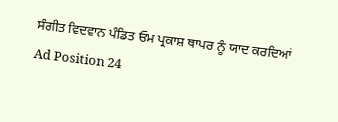ਸੰਗੀਤ ਵਿਦਵਾਨ ਪੰਡਿਤ ਓਮ ਪ੍ਰਕਾਸ਼ ਥਾਪਰ ਨੂੰ ਯਾਦ ਕਰਦਿਆਂ
Ad Position 24